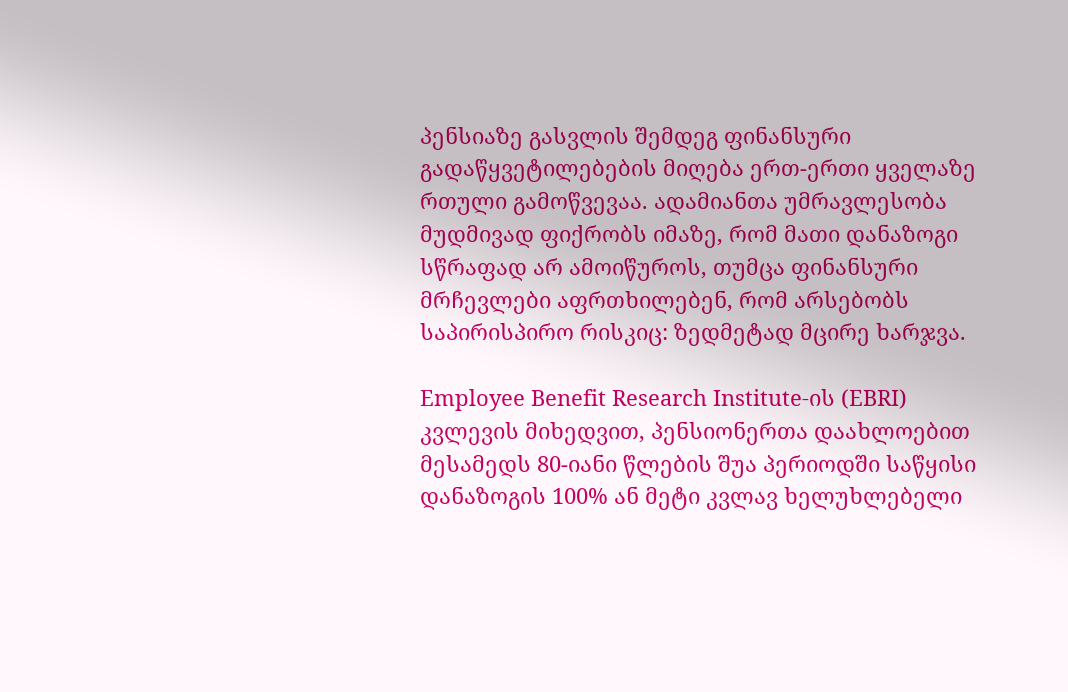პენსიაზე გასვლის შემდეგ ფინანსური გადაწყვეტილებების მიღება ერთ-ერთი ყველაზე რთული გამოწვევაა. ადამიანთა უმრავლესობა მუდმივად ფიქრობს იმაზე, რომ მათი დანაზოგი სწრაფად არ ამოიწუროს, თუმცა ფინანსური მრჩევლები აფრთხილებენ, რომ არსებობს საპირისპირო რისკიც: ზედმეტად მცირე ხარჯვა.

Employee Benefit Research Institute-ის (EBRI) კვლევის მიხედვით, პენსიონერთა დაახლოებით მესამედს 80-იანი წლების შუა პერიოდში საწყისი დანაზოგის 100% ან მეტი კვლავ ხელუხლებელი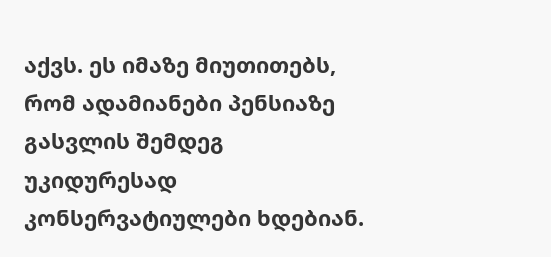აქვს. ეს იმაზე მიუთითებს, რომ ადამიანები პენსიაზე გასვლის შემდეგ უკიდურესად კონსერვატიულები ხდებიან.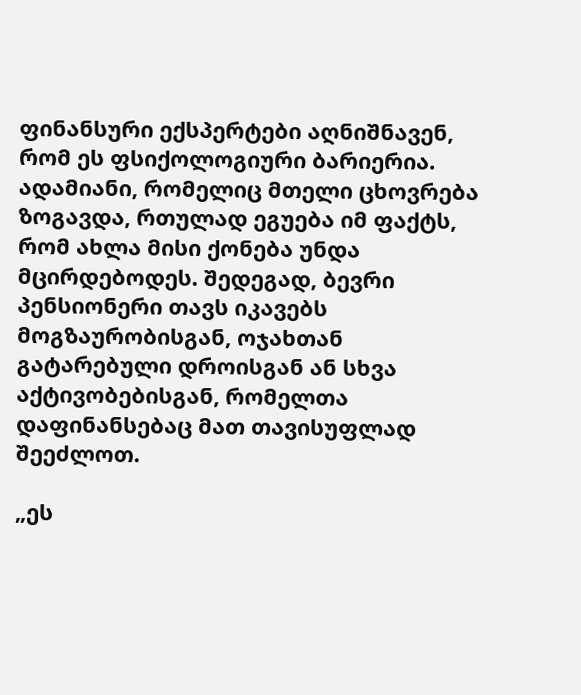ფინანსური ექსპერტები აღნიშნავენ, რომ ეს ფსიქოლოგიური ბარიერია. ადამიანი, რომელიც მთელი ცხოვრება ზოგავდა, რთულად ეგუება იმ ფაქტს, რომ ახლა მისი ქონება უნდა მცირდებოდეს. შედეგად, ბევრი პენსიონერი თავს იკავებს მოგზაურობისგან, ოჯახთან გატარებული დროისგან ან სხვა აქტივობებისგან, რომელთა დაფინანსებაც მათ თავისუფლად შეეძლოთ.

„ეს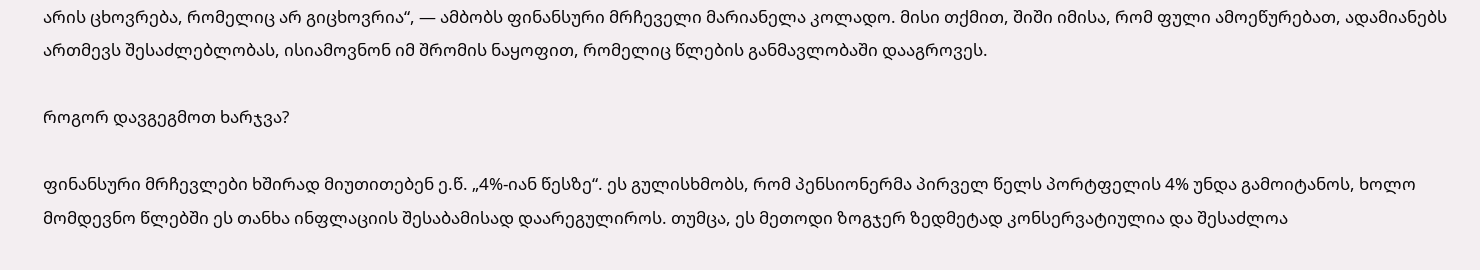არის ცხოვრება, რომელიც არ გიცხოვრია“, — ამბობს ფინანსური მრჩეველი მარიანელა კოლადო. მისი თქმით, შიში იმისა, რომ ფული ამოეწურებათ, ადამიანებს ართმევს შესაძლებლობას, ისიამოვნონ იმ შრომის ნაყოფით, რომელიც წლების განმავლობაში დააგროვეს.

როგორ დავგეგმოთ ხარჯვა?

ფინანსური მრჩევლები ხშირად მიუთითებენ ე.წ. „4%-იან წესზე“. ეს გულისხმობს, რომ პენსიონერმა პირველ წელს პორტფელის 4% უნდა გამოიტანოს, ხოლო მომდევნო წლებში ეს თანხა ინფლაციის შესაბამისად დაარეგულიროს. თუმცა, ეს მეთოდი ზოგჯერ ზედმეტად კონსერვატიულია და შესაძლოა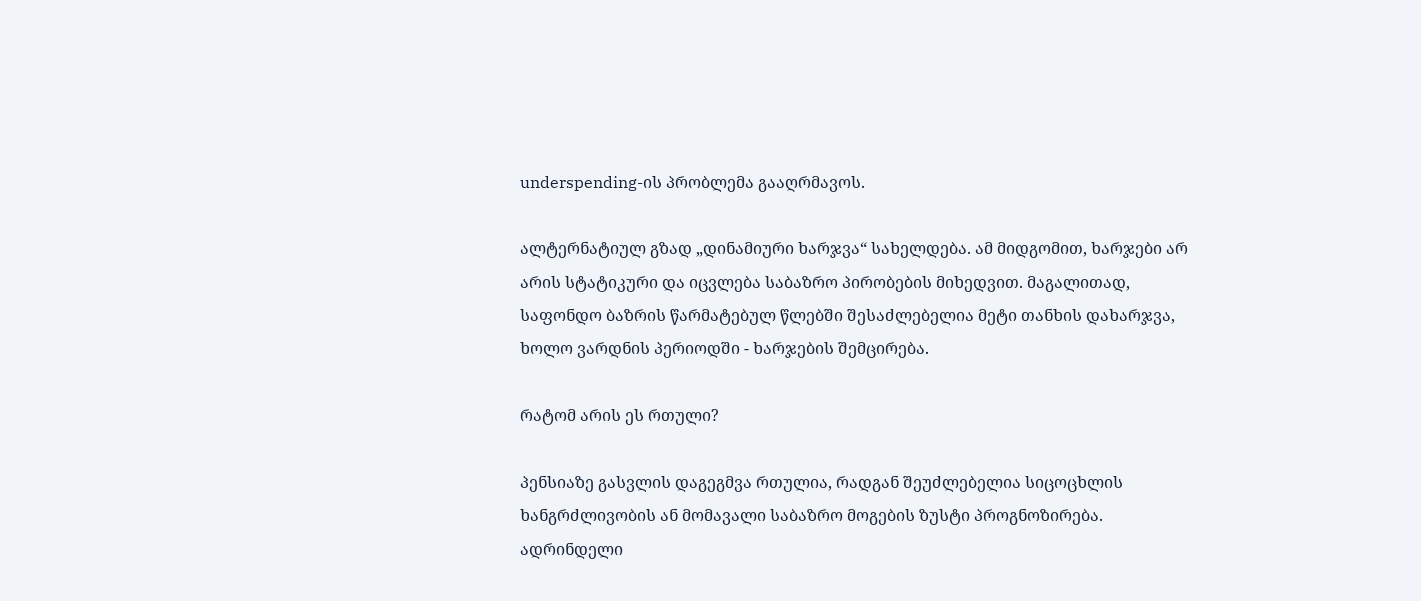underspending-ის პრობლემა გააღრმავოს.

ალტერნატიულ გზად „დინამიური ხარჯვა“ სახელდება. ამ მიდგომით, ხარჯები არ არის სტატიკური და იცვლება საბაზრო პირობების მიხედვით. მაგალითად, საფონდო ბაზრის წარმატებულ წლებში შესაძლებელია მეტი თანხის დახარჯვა, ხოლო ვარდნის პერიოდში - ხარჯების შემცირება.

რატომ არის ეს რთული?

პენსიაზე გასვლის დაგეგმვა რთულია, რადგან შეუძლებელია სიცოცხლის ხანგრძლივობის ან მომავალი საბაზრო მოგების ზუსტი პროგნოზირება. ადრინდელი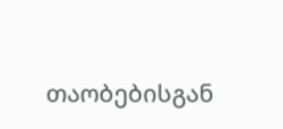თაობებისგან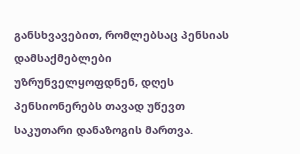განსხვავებით, რომლებსაც პენსიას დამსაქმებლები უზრუნველყოფდნენ, დღეს პენსიონერებს თავად უწევთ საკუთარი დანაზოგის მართვა.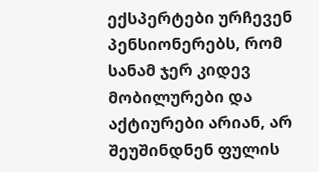ექსპერტები ურჩევენ პენსიონერებს, რომ სანამ ჯერ კიდევ მობილურები და აქტიურები არიან, არ შეუშინდნენ ფულის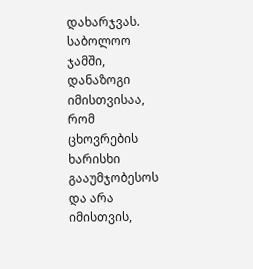დახარჯვას. საბოლოო ჯამში, დანაზოგი იმისთვისაა, რომ ცხოვრების ხარისხი გააუმჯობესოს და არა იმისთვის,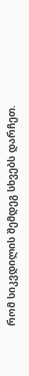რომ სიკვდილის შემდეგ სხვებს დარჩეთ.